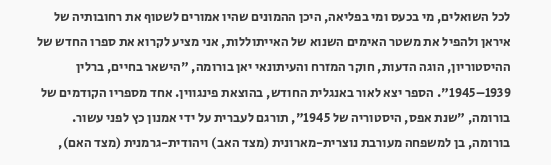לכל השואלים, מי בכעס ומי בפליאה, היכן ההמונים שהיו אמורים לשטוף את רחובותיה של איראן ולהפיל את משטר האימים השנוא של האייתוללות, אני מציע לקרוא את ספרו החדש של ההיסטוריון, הוגה הדעות, חוקר המזרח והעיתונאי יאן בורומה, "הישאר בחיים, ברלין 1939–1945". הספר יצא לאור באנגלית החודש, בהוצאת פינגווין. אחד מספריו הקודמים של בורומה, "שנת אפס, היסטוריה של 1945", תורגם לעברית על ידי אמנון כץ לפני עשור. בורומה, בן למשפחה מעורבת נוצרית-מארונית (מצד האב) ויהודית-גרמנית (מצד האם),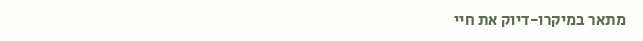מתאר במיקרו-דיוק את חיי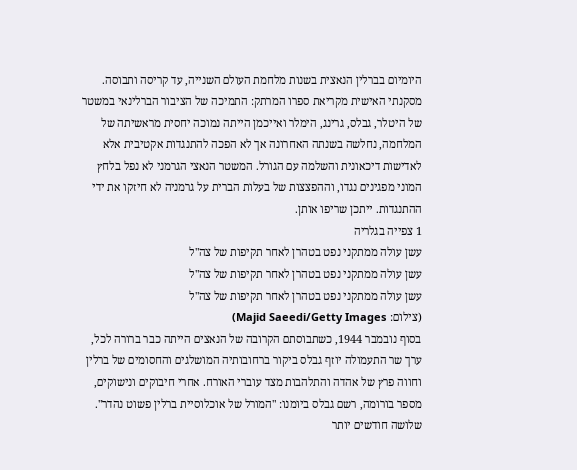היומיום בברלין הנאצית בשנות מלחמת העולם השנייה, עד קריסה ותבוסה. מסקנתי האישית מקריאת ספרו המרתק: התמיכה של הציבור הברלינאי במשטר של היטלר, גבלס, גרינג, הימלר ואייכמן הייתה נמוכה יחסית מראשיתה של המלחמה, נחלשה בשנתה האחרונה אך לא הפכה להתנגדות אקטיבית אלא לאדישות דיכאונית והשלמה עם הגורל. המשטר הנאצי הגרמני לא נפל בלחץ המוני מפגינים נגדו, וההפצצות של בעלות הברית על גרמניה לא חיזקו את ידי ההתנגדות. ייתכן שריפו אותן.
1 צפייה בגלריה
עשן עולה ממתקני נפט בטהרן לאחר תקיפות של צה"ל
עשן עולה ממתקני נפט בטהרן לאחר תקיפות של צה"ל
עשן עולה ממתקני נפט בטהרן לאחר תקיפות של צה"ל
(צילום: Majid Saeedi/Getty Images)
בסוף נובמבר 1944, כשתבוסתם הקרובה של הנאצים הייתה כבר ברורה לכל, ערך שר התעמולה יוזף גבלס ביקור ברחובותיה המושלגים והחסומים של ברלין וחווה פרץ של אהדה והתלהבות מצד עוברי האורח. אחרי חיבוקים ונישוקים, מספר בורומה, רשם גבלס ביומנו: "המורל של אוכלוסיית ברלין פשוט נהדר". שלושה חודשים יותר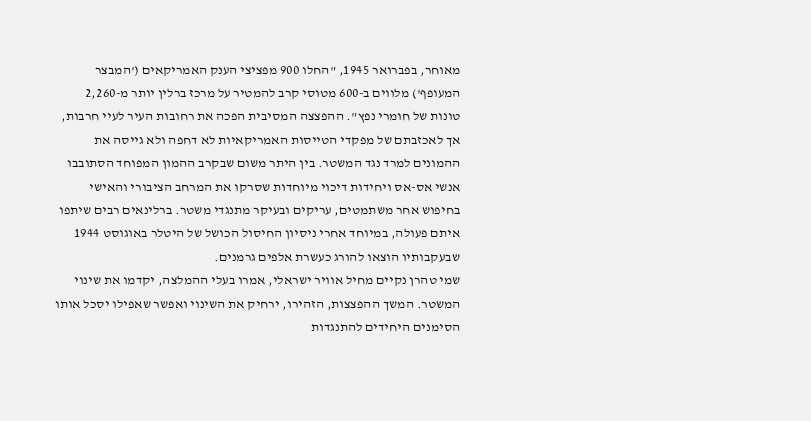מאוחר, בפברואר 1945, "החלו 900 מפציצי הענק האמריקאים ('המבצר המעופף') מלווים ב-600 מטוסי קרב להמטיר על מרכז ברלין יותר מ-2,260 טונות של חומרי נפץ". ההפצצה המסיבית הפכה את רחובות העיר לעיי חרבות, אך לאכזבתם של מפקדי הטייסות האמריקאיות לא דחפה ולא גייסה את ההמונים למרד נגד המשטר. בין היתר משום שבקרב ההמון המפוחד הסתובבו אנשי אס-אס ויחידות דיכוי מיוחדות שסרקו את המרחב הציבורי והאישי בחיפוש אחר משתמטים, עריקים ובעיקר מתנגדי משטר. ברלינאים רבים שיתפו איתם פעולה, במיוחד אחרי ניסיון החיסול הכושל של היטלר באוגוסט 1944 שבעקבותיו הוצאו להורג כעשרת אלפים גרמנים.
שמי טהרן נקיים מחיל אוויר ישראלי, אמרו בעלי ההמלצה, יקדמו את שינוי המשטר. המשך ההפצצות, הזהירו, ירחיק את השינוי ואפשר שאפילו יסכל אותו
הסימנים היחידים להתנגדות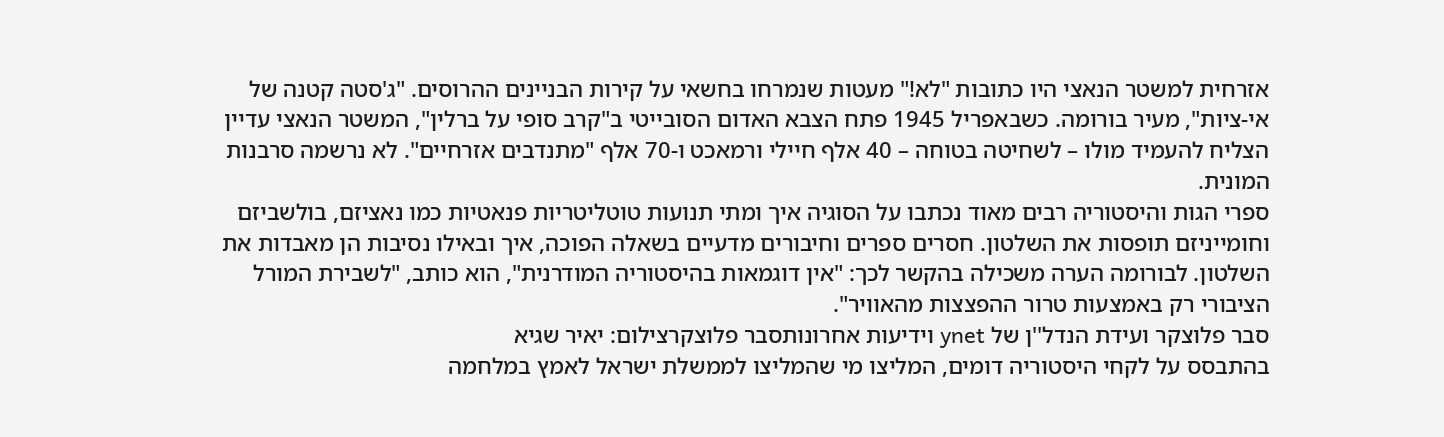אזרחית למשטר הנאצי היו כתובות "לא!" מעטות שנמרחו בחשאי על קירות הבניינים ההרוסים. "ג'סטה קטנה של אי-ציות", מעיר בורומה. כשבאפריל 1945 פתח הצבא האדום הסובייטי ב"קרב סופי על ברלין", המשטר הנאצי עדיין הצליח להעמיד מולו – לשחיטה בטוחה – 40 אלף חיילי ורמאכט ו-70 אלף "מתנדבים אזרחיים". לא נרשמה סרבנות המונית.
ספרי הגות והיסטוריה רבים מאוד נכתבו על הסוגיה איך ומתי תנועות טוטליטריות פנאטיות כמו נאציזם, בולשביזם וחומייניזם תופסות את השלטון. חסרים ספרים וחיבורים מדעיים בשאלה הפוכה, איך ובאילו נסיבות הן מאבדות את השלטון. לבורומה הערה משכילה בהקשר לכך: "אין דוגמאות בהיסטוריה המודרנית", הוא כותב, "לשבירת המורל הציבורי רק באמצעות טרור ההפצצות מהאוויר".
סבר פלוצקר ועידת הנדל''ן של ynet וידיעות אחרונותסבר פלוצקרצילום: יאיר שגיא
בהתבסס על לקחי היסטוריה דומים, המליצו מי שהמליצו לממשלת ישראל לאמץ במלחמה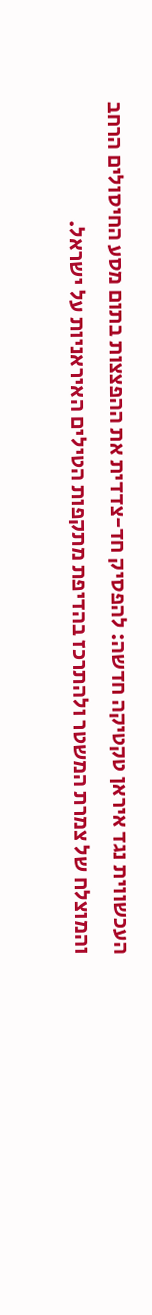העכשווית נגד איראן טקטיקה חדשה: להפסיק חד-צדדית את ההפצצות בתום מסע החיסולים הרחב והמוצלח של צמרת המשטר ולהתרכז בהדיפת מתקפות הטילים האיראניות על ישראל.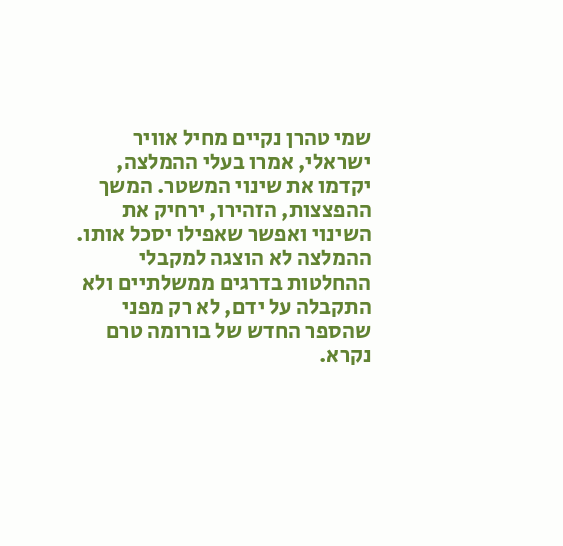שמי טהרן נקיים מחיל אוויר ישראלי, אמרו בעלי ההמלצה, יקדמו את שינוי המשטר. המשך ההפצצות, הזהירו, ירחיק את השינוי ואפשר שאפילו יסכל אותו.
ההמלצה לא הוצגה למקבלי ההחלטות בדרגים ממשלתיים ולא התקבלה על ידם, לא רק מפני שהספר החדש של בורומה טרם נקרא.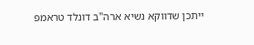ייתכן שדווקא נשיא ארה"ב דונלד טראמפ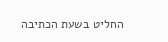החליט בשעת הכתיבה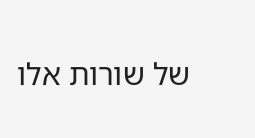של שורות אלו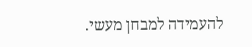להעמידה למבחן מעשי.